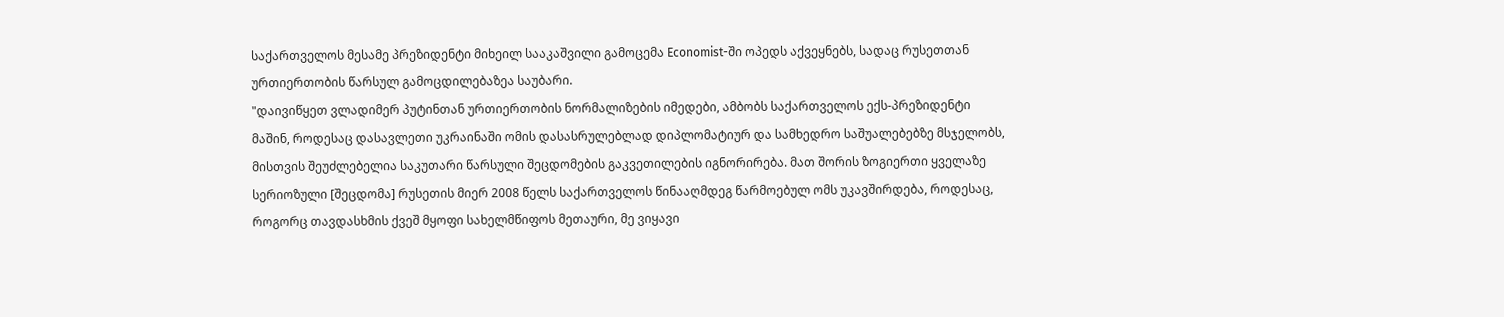საქართველოს მესამე პრეზიდენტი მიხეილ სააკაშვილი გამოცემა Economist-ში ოპედს აქვეყნებს, სადაც რუსეთთან ურთიერთობის წარსულ გამოცდილებაზეა საუბარი.
"დაივიწყეთ ვლადიმერ პუტინთან ურთიერთობის ნორმალიზების იმედები, ამბობს საქართველოს ექს-პრეზიდენტი
მაშინ, როდესაც დასავლეთი უკრაინაში ომის დასასრულებლად დიპლომატიურ და სამხედრო საშუალებებზე მსჯელობს, მისთვის შეუძლებელია საკუთარი წარსული შეცდომების გაკვეთილების იგნორირება. მათ შორის ზოგიერთი ყველაზე სერიოზული [შეცდომა] რუსეთის მიერ 2008 წელს საქართველოს წინააღმდეგ წარმოებულ ომს უკავშირდება, როდესაც, როგორც თავდასხმის ქვეშ მყოფი სახელმწიფოს მეთაური, მე ვიყავი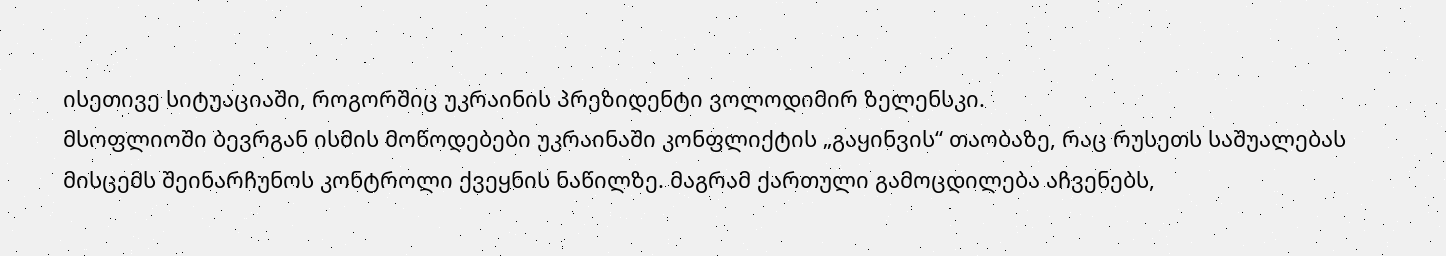ისეთივე სიტუაციაში, როგორშიც უკრაინის პრეზიდენტი ვოლოდიმირ ზელენსკი.
მსოფლიოში ბევრგან ისმის მოწოდებები უკრაინაში კონფლიქტის „გაყინვის“ თაობაზე, რაც რუსეთს საშუალებას მისცემს შეინარჩუნოს კონტროლი ქვეყნის ნაწილზე. მაგრამ ქართული გამოცდილება აჩვენებს,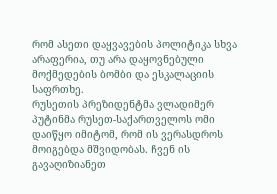რომ ასეთი დაყვავების პოლიტიკა სხვა არაფერია, თუ არა დაყოვნებული მოქმედების ბომბი და ესკალაციის საფრთხე.
რუსეთის პრეზიდენტმა ვლადიმერ პუტინმა რუსეთ-საქართველოს ომი დაიწყო იმიტომ, რომ ის ვერასდროს მოიგებდა მშვიდობას. ჩვენ ის გავაღიზიანეთ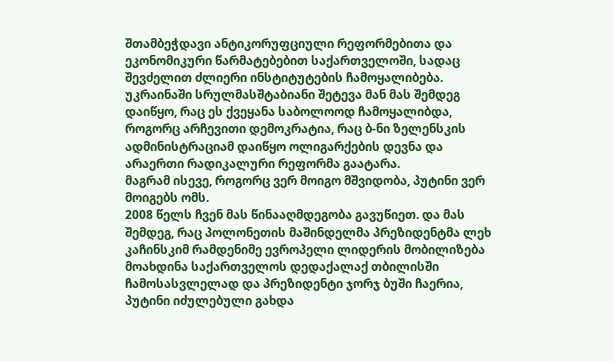შთამბეჭდავი ანტიკორუფციული რეფორმებითა და ეკონომიკური წარმატებებით საქართველოში, სადაც შევძელით ძლიერი ინსტიტუტების ჩამოყალიბება. უკრაინაში სრულმასშტაბიანი შეტევა მან მას შემდეგ დაიწყო, რაც ეს ქვეყანა საბოლოოდ ჩამოყალიბდა, როგორც არჩევითი დემოკრატია, რაც ბ-ნი ზელენსკის ადმინისტრაციამ დაიწყო ოლიგარქების დევნა და არაერთი რადიკალური რეფორმა გაატარა.
მაგრამ ისევე, როგორც ვერ მოიგო მშვიდობა, პუტინი ვერ მოიგებს ომს.
2008 წელს ჩვენ მას წინააღმდეგობა გავუწიეთ. და მას შემდეგ, რაც პოლონეთის მაშინდელმა პრეზიდენტმა ლეხ კაჩინსკიმ რამდენიმე ევროპელი ლიდერის მობილიზება მოახდინა საქართველოს დედაქალაქ თბილისში ჩამოსასვლელად და პრეზიდენტი ჯორჯ ბუში ჩაერია, პუტინი იძულებული გახდა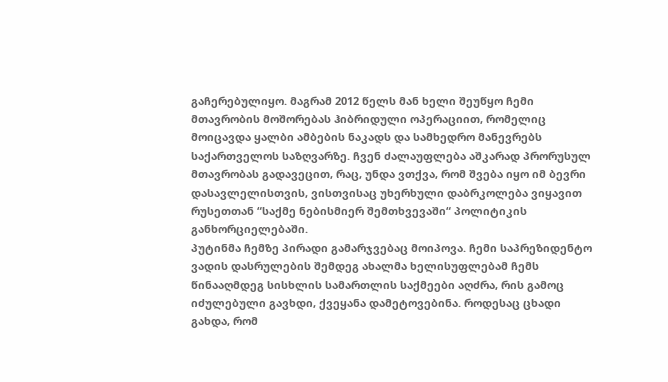გაჩერებულიყო. მაგრამ 2012 წელს მან ხელი შეუწყო ჩემი მთავრობის მოშორებას ჰიბრიდული ოპერაციით, რომელიც მოიცავდა ყალბი ამბების ნაკადს და სამხედრო მანევრებს საქართველოს საზღვარზე. ჩვენ ძალაუფლება აშკარად პრორუსულ მთავრობას გადავეცით, რაც, უნდა ვთქვა, რომ შვება იყო იმ ბევრი დასავლელისთვის, ვისთვისაც უხერხული დაბრკოლება ვიყავით რუსეთთან “საქმე ნებისმიერ შემთხვევაში“ პოლიტიკის განხორციელებაში.
პუტინმა ჩემზე პირადი გამარჯვებაც მოიპოვა. ჩემი საპრეზიდენტო ვადის დასრულების შემდეგ ახალმა ხელისუფლებამ ჩემს წინააღმდეგ სისხლის სამართლის საქმეები აღძრა, რის გამოც იძულებული გავხდი, ქვეყანა დამეტოვებინა. როდესაც ცხადი გახდა, რომ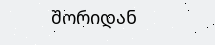შორიდან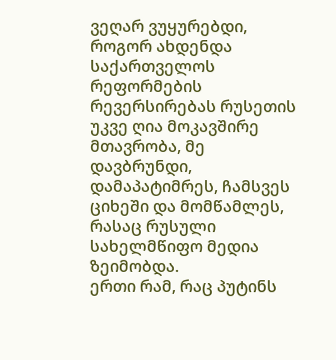ვეღარ ვუყურებდი, როგორ ახდენდა საქართველოს რეფორმების რევერსირებას რუსეთის უკვე ღია მოკავშირე მთავრობა, მე დავბრუნდი, დამაპატიმრეს, ჩამსვეს ციხეში და მომწამლეს, რასაც რუსული სახელმწიფო მედია ზეიმობდა.
ერთი რამ, რაც პუტინს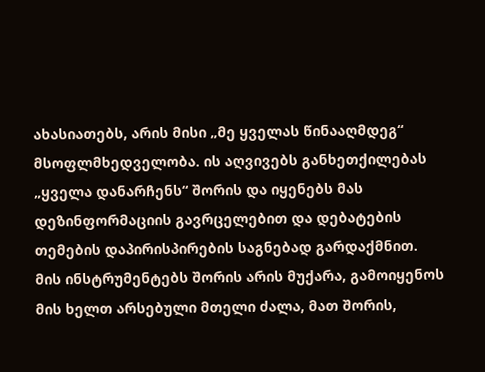ახასიათებს, არის მისი „მე ყველას წინააღმდეგ“ მსოფლმხედველობა. ის აღვივებს განხეთქილებას „ყველა დანარჩენს“ შორის და იყენებს მას დეზინფორმაციის გავრცელებით და დებატების თემების დაპირისპირების საგნებად გარდაქმნით. მის ინსტრუმენტებს შორის არის მუქარა, გამოიყენოს მის ხელთ არსებული მთელი ძალა, მათ შორის,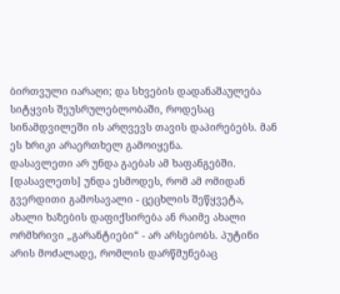ბირთვული იარაღი; და სხვების დადანაშაულება სიტყვის შეუსრულებლობაში, როდესაც სინამდვილეში ის არღვევს თავის დაპირებებს. მან ეს ხრიკი არაერთხელ გამოიყენა.
დასავლეთი არ უნდა გაებას ამ ხაფანგებში. [დასავლეთს] უნდა ესმოდეს, რომ ამ ომიდან გვერდითი გამოსავალი - ცეცხლის შეწყვეტა, ახალი ხაზების დაფიქსირება ან რაიმე ახალი ორმხრივი „გარანტიები“ - არ არსებობს. პუტინი არის მოძალადე, რომლის დარწმუნებაც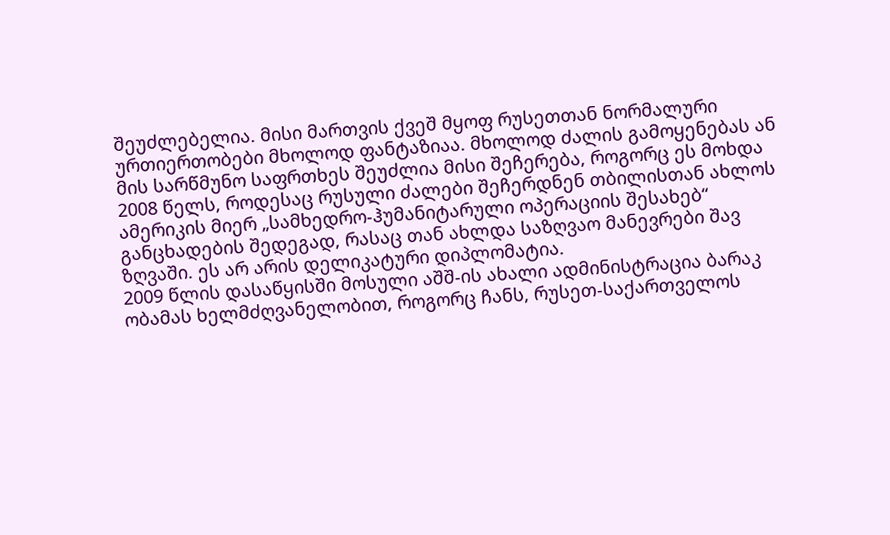შეუძლებელია. მისი მართვის ქვეშ მყოფ რუსეთთან ნორმალური ურთიერთობები მხოლოდ ფანტაზიაა. მხოლოდ ძალის გამოყენებას ან მის სარწმუნო საფრთხეს შეუძლია მისი შეჩერება, როგორც ეს მოხდა 2008 წელს, როდესაც რუსული ძალები შეჩერდნენ თბილისთან ახლოს ამერიკის მიერ „სამხედრო-ჰუმანიტარული ოპერაციის შესახებ“ განცხადების შედეგად, რასაც თან ახლდა საზღვაო მანევრები შავ ზღვაში. ეს არ არის დელიკატური დიპლომატია.
2009 წლის დასაწყისში მოსული აშშ-ის ახალი ადმინისტრაცია ბარაკ ობამას ხელმძღვანელობით, როგორც ჩანს, რუსეთ-საქართველოს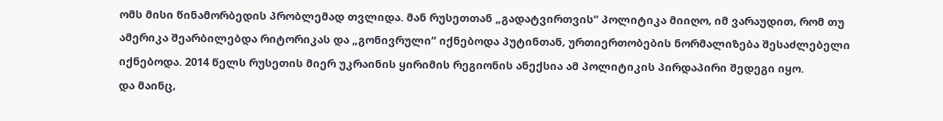ომს მისი წინამორბედის პრობლემად თვლიდა. მან რუსეთთან „გადატვირთვის“ პოლიტიკა მიიღო, იმ ვარაუდით, რომ თუ ამერიკა შეარბილებდა რიტორიკას და „გონივრული“ იქნებოდა პუტინთან, ურთიერთობების ნორმალიზება შესაძლებელი იქნებოდა. 2014 წელს რუსეთის მიერ უკრაინის ყირიმის რეგიონის ანექსია ამ პოლიტიკის პირდაპირი შედეგი იყო.
და მაინც,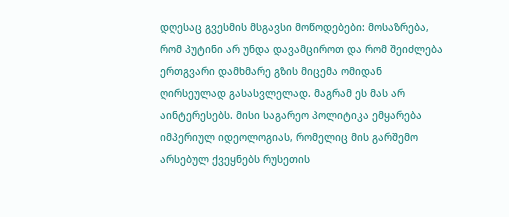დღესაც გვესმის მსგავსი მოწოდებები: მოსაზრება, რომ პუტინი არ უნდა დავამციროთ და რომ შეიძლება ერთგვარი დამხმარე გზის მიცემა ომიდან ღირსეულად გასასვლელად. მაგრამ ეს მას არ აინტერესებს. მისი საგარეო პოლიტიკა ემყარება იმპერიულ იდეოლოგიას, რომელიც მის გარშემო არსებულ ქვეყნებს რუსეთის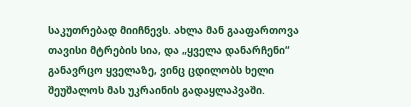საკუთრებად მიიჩნევს. ახლა მან გააფართოვა თავისი მტრების სია, და „ყველა დანარჩენი“ განავრცო ყველაზე, ვინც ცდილობს ხელი შეუშალოს მას უკრაინის გადაყლაპვაში.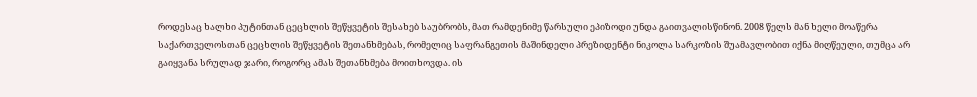როდესაც ხალხი პუტინთან ცეცხლის შეწყვეტის შესახებ საუბრობს, მათ რამდენიმე წარსული ეპიზოდი უნდა გაითვალისწინონ. 2008 წელს მან ხელი მოაწერა საქართველოსთან ცეცხლის შეწყვეტის შეთანხმებას, რომელიც საფრანგეთის მაშინდელი პრეზიდენტი ნიკოლა სარკოზის შუამავლობით იქნა მიღწეული, თუმცა არ გაიყვანა სრულად ჯარი, როგორც ამას შეთანხმება მოითხოვდა. ის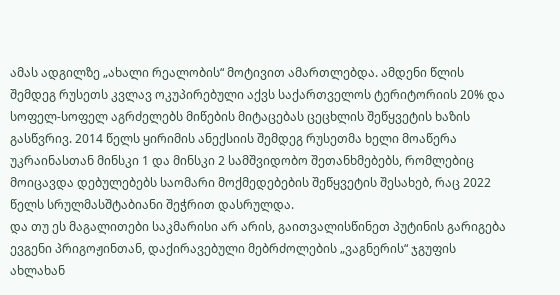ამას ადგილზე „ახალი რეალობის“ მოტივით ამართლებდა. ამდენი წლის შემდეგ რუსეთს კვლავ ოკუპირებული აქვს საქართველოს ტერიტორიის 20% და სოფელ-სოფელ აგრძელებს მიწების მიტაცებას ცეცხლის შეწყვეტის ხაზის გასწვრივ. 2014 წელს ყირიმის ანექსიის შემდეგ რუსეთმა ხელი მოაწერა უკრაინასთან მინსკი 1 და მინსკი 2 სამშვიდობო შეთანხმებებს, რომლებიც მოიცავდა დებულებებს საომარი მოქმედებების შეწყვეტის შესახებ, რაც 2022 წელს სრულმასშტაბიანი შეჭრით დასრულდა.
და თუ ეს მაგალითები საკმარისი არ არის, გაითვალისწინეთ პუტინის გარიგება ევგენი პრიგოჟინთან, დაქირავებული მებრძოლების „ვაგნერის“ ჯგუფის ახლახან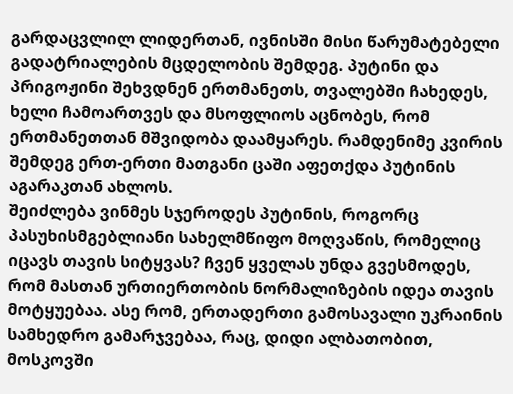გარდაცვლილ ლიდერთან, ივნისში მისი წარუმატებელი გადატრიალების მცდელობის შემდეგ. პუტინი და პრიგოჟინი შეხვდნენ ერთმანეთს, თვალებში ჩახედეს, ხელი ჩამოართვეს და მსოფლიოს აცნობეს, რომ ერთმანეთთან მშვიდობა დაამყარეს. რამდენიმე კვირის შემდეგ ერთ-ერთი მათგანი ცაში აფეთქდა პუტინის აგარაკთან ახლოს.
შეიძლება ვინმეს სჯეროდეს პუტინის, როგორც პასუხისმგებლიანი სახელმწიფო მოღვაწის, რომელიც იცავს თავის სიტყვას? ჩვენ ყველას უნდა გვესმოდეს, რომ მასთან ურთიერთობის ნორმალიზების იდეა თავის მოტყუებაა. ასე რომ, ერთადერთი გამოსავალი უკრაინის სამხედრო გამარჯვებაა, რაც, დიდი ალბათობით, მოსკოვში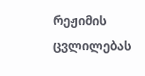რეჟიმის ცვლილებას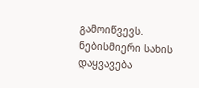გამოიწვევს. ნებისმიერი სახის დაყვავება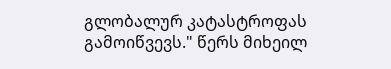გლობალურ კატასტროფას გამოიწვევს." წერს მიხეილ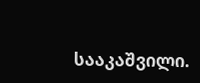სააკაშვილი.